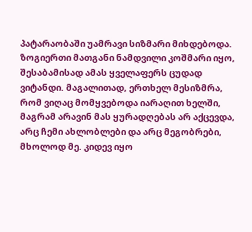პატარაობაში უამრავი სიზმარი მიხდებოდა. ზოგიერთი მათგანი ნამდვილი კოშმარი იყო, შესაბამისად ამას ყველაფერს ცუდად ვიტანდი. მაგალითად, ერთხელ მესიზმრა, რომ ვიღაც მომყვებოდა იარაღით ხელში, მაგრამ არავინ მას ყურადღებას არ აქცევდა, არც ჩემი ახლობლები და არც მეგობრები, მხოლოდ მე. კიდევ იყო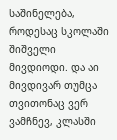საშინელება, როდესაც სკოლაში შიშველი მივდიოდი. და აი მივდივარ თუმცა თვითონაც ვერ ვამჩნევ, კლასში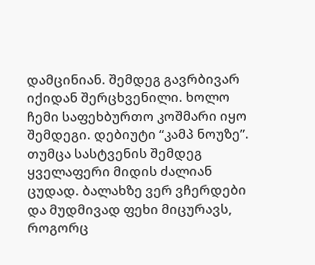დამცინიან. შემდეგ გავრბივარ იქიდან შერცხვენილი. ხოლო ჩემი საფეხბურთო კოშმარი იყო შემდეგი. დებიუტი “კამპ ნოუზე”. თუმცა სასტვენის შემდეგ ყველაფერი მიდის ძალიან ცუდად. ბალახზე ვერ ვჩერდები და მუდმივად ფეხი მიცურავს, როგორც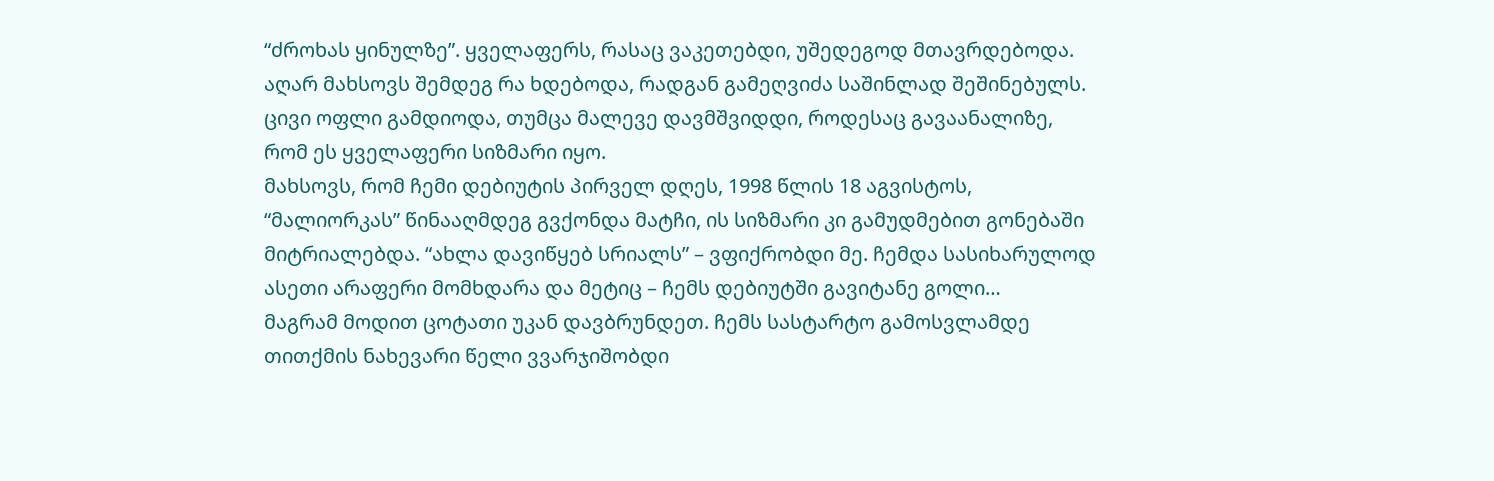“ძროხას ყინულზე”. ყველაფერს, რასაც ვაკეთებდი, უშედეგოდ მთავრდებოდა. აღარ მახსოვს შემდეგ რა ხდებოდა, რადგან გამეღვიძა საშინლად შეშინებულს. ცივი ოფლი გამდიოდა, თუმცა მალევე დავმშვიდდი, როდესაც გავაანალიზე, რომ ეს ყველაფერი სიზმარი იყო.
მახსოვს, რომ ჩემი დებიუტის პირველ დღეს, 1998 წლის 18 აგვისტოს, “მალიორკას” წინააღმდეგ გვქონდა მატჩი, ის სიზმარი კი გამუდმებით გონებაში მიტრიალებდა. “ახლა დავიწყებ სრიალს” – ვფიქრობდი მე. ჩემდა სასიხარულოდ ასეთი არაფერი მომხდარა და მეტიც – ჩემს დებიუტში გავიტანე გოლი…
მაგრამ მოდით ცოტათი უკან დავბრუნდეთ. ჩემს სასტარტო გამოსვლამდე თითქმის ნახევარი წელი ვვარჯიშობდი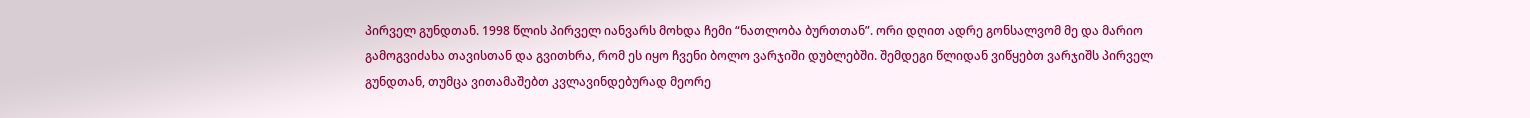პირველ გუნდთან. 1998 წლის პირველ იანვარს მოხდა ჩემი “ნათლობა ბურთთან”. ორი დღით ადრე გონსალვომ მე და მარიო გამოგვიძახა თავისთან და გვითხრა, რომ ეს იყო ჩვენი ბოლო ვარჯიში დუბლებში. შემდეგი წლიდან ვიწყებთ ვარჯიშს პირველ გუნდთან, თუმცა ვითამაშებთ კვლავინდებურად მეორე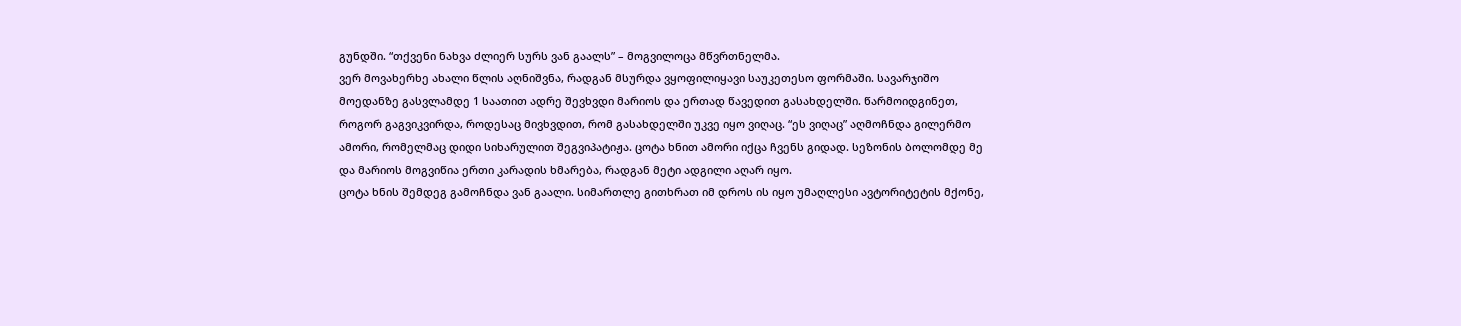გუნდში. “თქვენი ნახვა ძლიერ სურს ვან გაალს” – მოგვილოცა მწვრთნელმა.
ვერ მოვახერხე ახალი წლის აღნიშვნა, რადგან მსურდა ვყოფილიყავი საუკეთესო ფორმაში. სავარჯიშო მოედანზე გასვლამდე 1 საათით ადრე შევხვდი მარიოს და ერთად წავედით გასახდელში. წარმოიდგინეთ, როგორ გაგვიკვირდა, როდესაც მივხვდით, რომ გასახდელში უკვე იყო ვიღაც. “ეს ვიღაც” აღმოჩნდა გილერმო ამორი, რომელმაც დიდი სიხარულით შეგვიპატიჟა. ცოტა ხნით ამორი იქცა ჩვენს გიდად. სეზონის ბოლომდე მე და მარიოს მოგვიწია ერთი კარადის ხმარება, რადგან მეტი ადგილი აღარ იყო.
ცოტა ხნის შემდეგ გამოჩნდა ვან გაალი. სიმართლე გითხრათ იმ დროს ის იყო უმაღლესი ავტორიტეტის მქონე,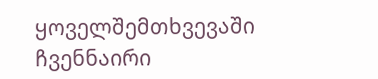ყოველშემთხვევაში ჩვენნაირი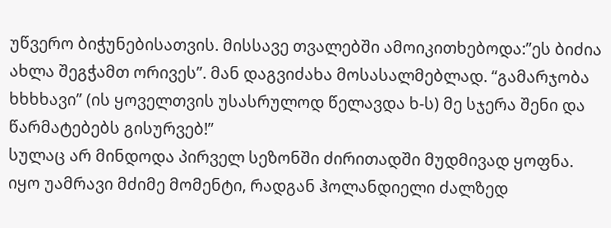უწვერო ბიჭუნებისათვის. მისსავე თვალებში ამოიკითხებოდა:”ეს ბიძია ახლა შეგჭამთ ორივეს”. მან დაგვიძახა მოსასალმებლად. “გამარჯობა ხხხხავი” (ის ყოველთვის უსასრულოდ წელავდა ხ-ს) მე სჯერა შენი და წარმატებებს გისურვებ!”
სულაც არ მინდოდა პირველ სეზონში ძირითადში მუდმივად ყოფნა. იყო უამრავი მძიმე მომენტი, რადგან ჰოლანდიელი ძალზედ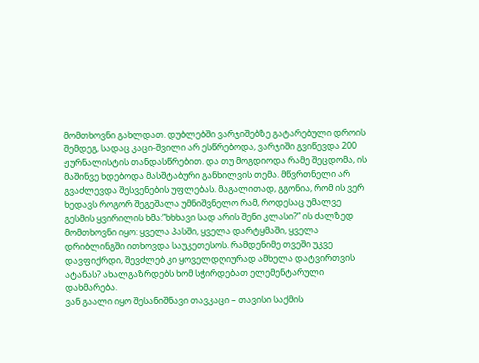მომთხოვნი გახლდათ. დუბლებში ვარჯიშებზე გატარებული დროის შემდეგ, სადაც კაცი-შვილი არ ესწრებოდა, ვარჯიში გვიწევდა 200 ჟურნალისტის თანდასწრებით. და თუ მოგდიოდა რამე შეცდომა, ის მაშინვე ხდებოდა მასშტაბური განხილვის თემა. მწვრთნელი არ გვაძლევდა შესვენების უფლებას. მაგალითად, გგონია, რომ ის ვერ ხედავს როგორ შეგეშალა უმნიშვნელო რამ, როდესაც უმალვე გესმის ყვირილის ხმა:”ხხხავი სად არის შენი კლასი?” ის ძალზედ მომთხოვნი იყო: ყველა პასში, ყველა დარტყმაში, ყველა დრიბლინგში ითხოვდა საუკეთესოს. რამდენიმე თვეში უკვე დავფიქრდი, შევძლებ კი ყოველდღიურად ამხელა დატვირთვის ატანას? ახალგაზრდებს ხომ სჭირდებათ ელემენტარული დახმარება.
ვან გაალი იყო შესანიშნავი თავკაცი – თავისი საქმის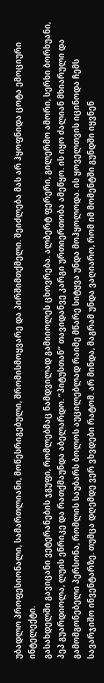უბადლო პროფესიონალი, სამართლიანი, მოწესრიგებული, შრომისმოყვარე და პირშიმთქმელი. შეიძლება მას არ ჰყოფნიდა ცოტა ემოციური ინტელექტი.
გასახდელში გავიცანი ვეტერანების ჯგუფი, რომლებმაც ნამდვილად გამიიოლეს ცხოვრება. ალბერტ ფერერი, გილერმო ამორი, სერხი ბორხუანი, პეპ გუარდიოლა, ლუის ენრიკე და რათქმაუნდა აბელარდო. “პიტუსთან” თავიდანვე კარგი ურთიერთობა ამეწყო. ის იყო ძალიან მხიარული და გამომგონებელი პერსონა, რომლის საუბარს ბოლოს აუცილებლად რაიმე მწარე სიტყვა უნდა მოჰყოლოდა. ის ყოველთვის იცინოდა ჩემს სავარჯიშო ინვენტარზე. თუმცა დღემდე ვერ ვხვდები რატომ. არ მინდა, მაგრამ უნდა ვაღიარო, რომ იმ მომენტში გუნდში იყვნენ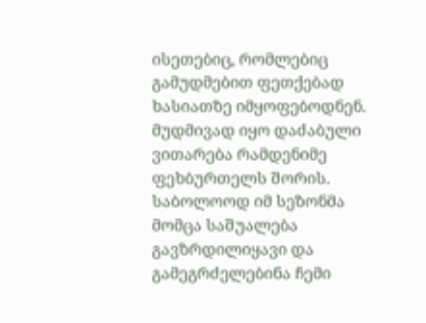ისეთებიც, რომლებიც გამუდმებით ფეთქებად ხასიათზე იმყოფებოდნენ. მუდმივად იყო დაძაბული ვითარება რამდენიმე ფეხბურთელს შორის.
საბოლოოდ იმ სეზონმა მომცა საშუალება გავზრდილიყავი და გამეგრძელებინა ჩემი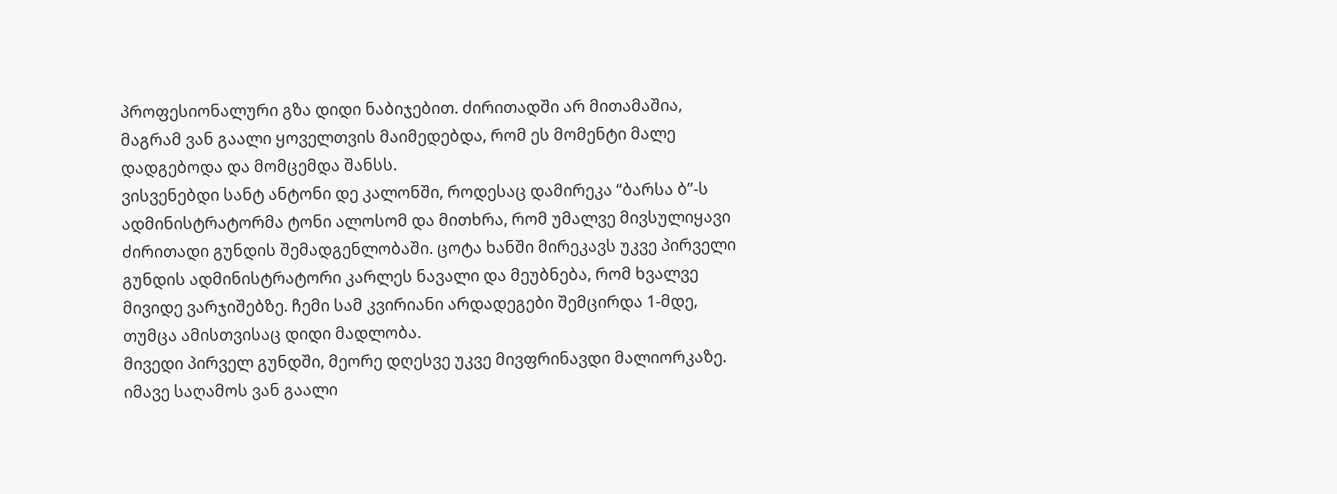პროფესიონალური გზა დიდი ნაბიჯებით. ძირითადში არ მითამაშია, მაგრამ ვან გაალი ყოველთვის მაიმედებდა, რომ ეს მომენტი მალე დადგებოდა და მომცემდა შანსს.
ვისვენებდი სანტ ანტონი დე კალონში, როდესაც დამირეკა “ბარსა ბ”-ს ადმინისტრატორმა ტონი ალოსომ და მითხრა, რომ უმალვე მივსულიყავი ძირითადი გუნდის შემადგენლობაში. ცოტა ხანში მირეკავს უკვე პირველი გუნდის ადმინისტრატორი კარლეს ნავალი და მეუბნება, რომ ხვალვე მივიდე ვარჯიშებზე. ჩემი სამ კვირიანი არდადეგები შემცირდა 1-მდე, თუმცა ამისთვისაც დიდი მადლობა.
მივედი პირველ გუნდში, მეორე დღესვე უკვე მივფრინავდი მალიორკაზე. იმავე საღამოს ვან გაალი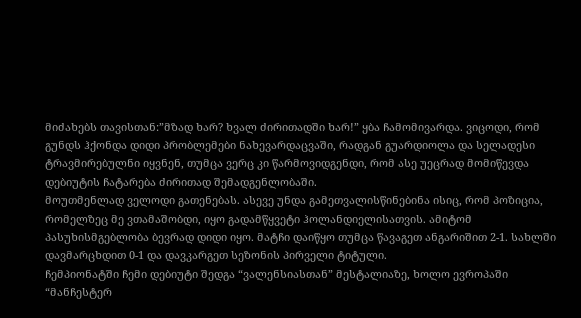მიძახებს თავისთან:”მზად ხარ? ხვალ ძირითადში ხარ!” ყბა ჩამომივარდა. ვიცოდი, რომ გუნდს ჰქონდა დიდი პრობლემები ნახევარდაცვაში, რადგან გუარდიოლა და სელადესი ტრავმირებულნი იყვნენ, თუმცა ვერც კი წარმოვიდგენდი, რომ ასე უეცრად მომიწევდა დებიუტის ჩატარება ძირითად შემადგენლობაში.
მოუთმენლად ველოდი გათენებას. ასევე უნდა გამეთვალისწინებინა ისიც, რომ პოზიცია, რომელზეც მე ვთამაშობდი, იყო გადამწყვეტი ჰოლანდიელისათვის. ამიტომ პასუხისმგებლობა ბევრად დიდი იყო. მატჩი დაიწყო თუმცა წავაგეთ ანგარიშით 2-1. სახლში დავმარცხდით 0-1 და დავკარგეთ სეზონის პირველი ტიტული.
ჩემპიონატში ჩემი დებიუტი შედგა “ვალენსიასთან” მესტალიაზე, ხოლო ევროპაში “მანჩესტერ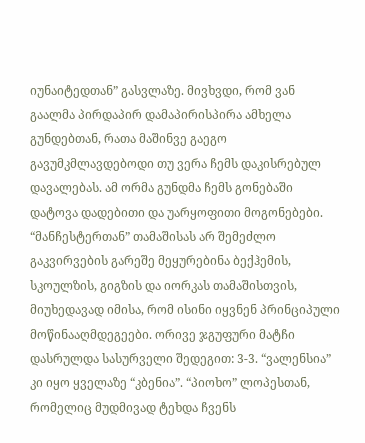იუნაიტედთან” გასვლაზე. მივხვდი, რომ ვან გაალმა პირდაპირ დამაპირისპირა ამხელა გუნდებთან, რათა მაშინვე გაეგო გავუმკმლავდებოდი თუ ვერა ჩემს დაკისრებულ დავალებას. ამ ორმა გუნდმა ჩემს გონებაში დატოვა დადებითი და უარყოფითი მოგონებები. “მანჩესტერთან” თამაშისას არ შემეძლო გაკვირვების გარეშე მეყურებინა ბექჰემის, სკოულზის, გიგზის და იორკას თამაშისთვის, მიუხედავად იმისა, რომ ისინი იყვნენ პრინციპული მოწინააღმდეგეები. ორივე ჯგუფური მატჩი დასრულდა სასურველი შედეგით: 3-3. “ვალენსია” კი იყო ყველაზე “კბენია”. “პიოხო” ლოპესთან, რომელიც მუდმივად ტეხდა ჩვენს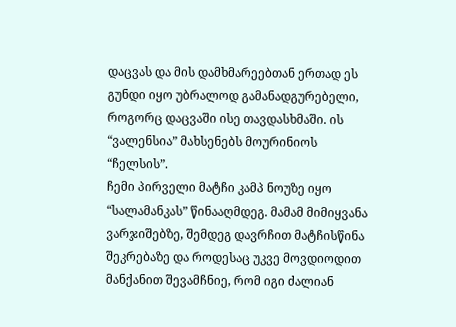დაცვას და მის დამხმარეებთან ერთად ეს გუნდი იყო უბრალოდ გამანადგურებელი, როგორც დაცვაში ისე თავდასხმაში. ის “ვალენსია” მახსენებს მოურინიოს “ჩელსის”.
ჩემი პირველი მატჩი კამპ ნოუზე იყო “სალამანკას” წინააღმდეგ. მამამ მიმიყვანა ვარჯიშებზე, შემდეგ დავრჩით მატჩისწინა შეკრებაზე და როდესაც უკვე მოვდიოდით მანქანით შევამჩნიე, რომ იგი ძალიან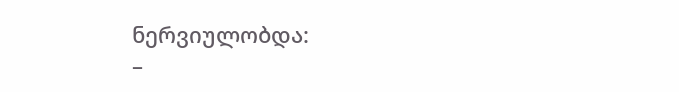ნერვიულობდა:
–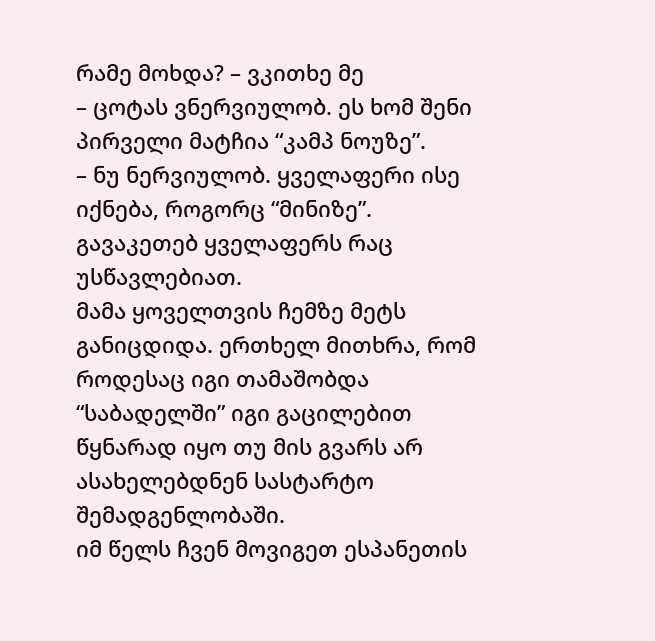რამე მოხდა? – ვკითხე მე
– ცოტას ვნერვიულობ. ეს ხომ შენი პირველი მატჩია “კამპ ნოუზე”.
– ნუ ნერვიულობ. ყველაფერი ისე იქნება, როგორც “მინიზე”. გავაკეთებ ყველაფერს რაც უსწავლებიათ.
მამა ყოველთვის ჩემზე მეტს განიცდიდა. ერთხელ მითხრა, რომ როდესაც იგი თამაშობდა “საბადელში” იგი გაცილებით წყნარად იყო თუ მის გვარს არ ასახელებდნენ სასტარტო შემადგენლობაში.
იმ წელს ჩვენ მოვიგეთ ესპანეთის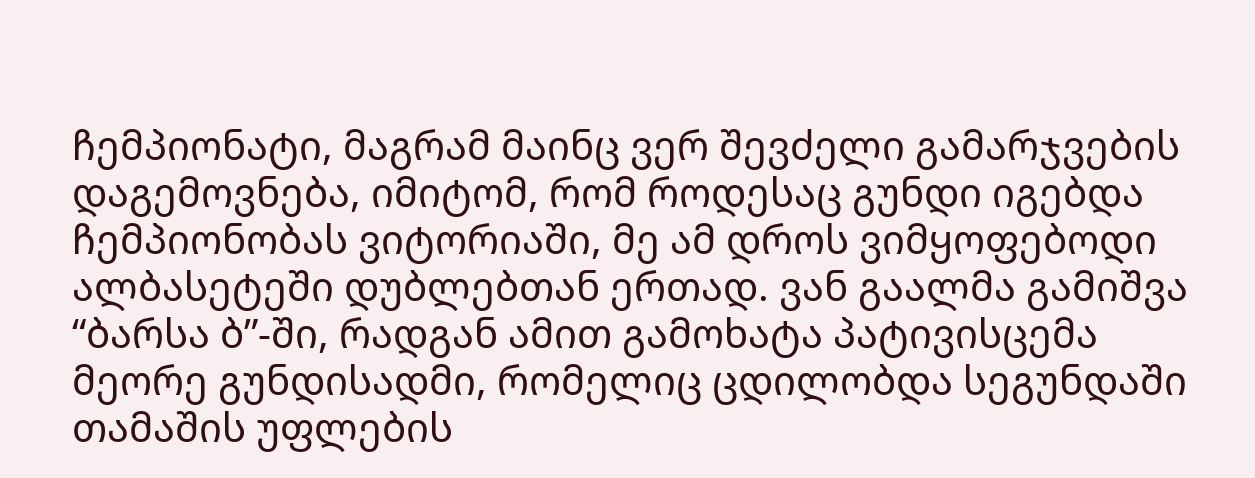ჩემპიონატი, მაგრამ მაინც ვერ შევძელი გამარჯვების დაგემოვნება, იმიტომ, რომ როდესაც გუნდი იგებდა ჩემპიონობას ვიტორიაში, მე ამ დროს ვიმყოფებოდი ალბასეტეში დუბლებთან ერთად. ვან გაალმა გამიშვა “ბარსა ბ”-ში, რადგან ამით გამოხატა პატივისცემა მეორე გუნდისადმი, რომელიც ცდილობდა სეგუნდაში თამაშის უფლების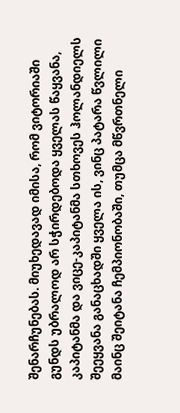შენარჩუნებას. მიუხედავად იმისა, რომ ვიტორიაში გუნდს უბრალოდ არ სჭირდებოდა ყველას წაყვანა, კაპიტანმა და ვიცე-კაპიტანმა სთხოვეს ჰოლანდიელს შეეყვანა განაცხადში ყველა ის, ვინც პატარა წვლილი მაინც შეიტანა ჩემპიონობაში, თუმცა მწვრთნელი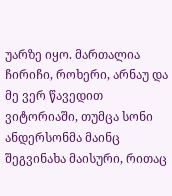უარზე იყო. მართალია ჩირიჩი, როხერი, არნაუ და მე ვერ წავედით ვიტორიაში, თუმცა სონი ანდერსონმა მაინც შეგვინახა მაისური, რითაც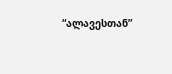“ალავესთან”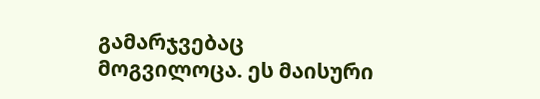გამარჯვებაც მოგვილოცა. ეს მაისური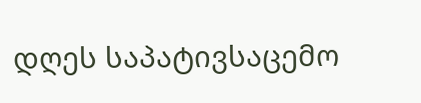დღეს საპატივსაცემო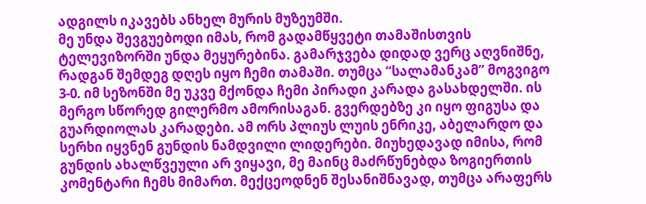ადგილს იკავებს ანხელ მურის მუზეუმში.
მე უნდა შევგუებოდი იმას, რომ გადამწყვეტი თამაშისთვის ტელევიზორში უნდა მეყურებინა. გამარჯვება დიდად ვერც აღვნიშნე, რადგან შემდეგ დღეს იყო ჩემი თამაში. თუმცა “სალამანკამ” მოგვიგო 3-0. იმ სეზონში მე უკვე მქონდა ჩემი პირადი კარადა გასახდელში. ის მერგო სწორედ გილერმო ამორისაგან. გვერდებზე კი იყო ფიგუსა და გუარდიოლას კარადები. ამ ორს პლიუს ლუის ენრიკე, აბელარდო და სერხი იყვნენ გუნდის ნამდვილი ლიდერები. მიუხედავად იმისა, რომ გუნდის ახალწვეული არ ვიყავი, მე მაინც მაძრწუნებდა ზოგიერთის კომენტარი ჩემს მიმართ. მექცეოდნენ შესანიშნავად, თუმცა არაფერს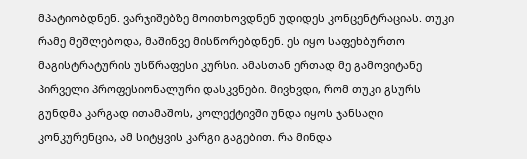მპატიობდნენ. ვარჯიშებზე მოითხოვდნენ უდიდეს კონცენტრაციას. თუკი რამე მეშლებოდა, მაშინვე მისწორებდნენ. ეს იყო საფეხბურთო მაგისტრატურის უსწრაფესი კურსი. ამასთან ერთად მე გამოვიტანე პირველი პროფესიონალური დასკვნები. მივხვდი, რომ თუკი გსურს გუნდმა კარგად ითამაშოს, კოლექტივში უნდა იყოს ჯანსაღი კონკურენცია, ამ სიტყვის კარგი გაგებით. რა მინდა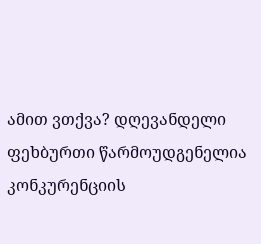ამით ვთქვა? დღევანდელი ფეხბურთი წარმოუდგენელია კონკურენციის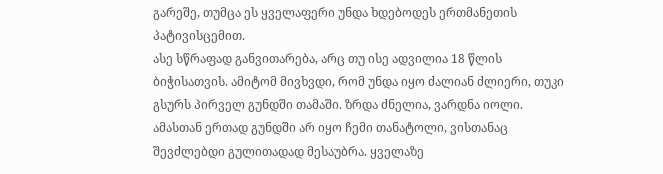გარეშე, თუმცა ეს ყველაფერი უნდა ხდებოდეს ერთმანეთის პატივისცემით.
ასე სწრაფად განვითარება, არც თუ ისე ადვილია 18 წლის ბიჭისათვის. ამიტომ მივხვდი, რომ უნდა იყო ძალიან ძლიერი, თუკი გსურს პირველ გუნდში თამაში. ზრდა ძნელია, ვარდნა იოლი. ამასთან ერთად გუნდში არ იყო ჩემი თანატოლი, ვისთანაც შევძლებდი გულითადად მესაუბრა. ყველაზე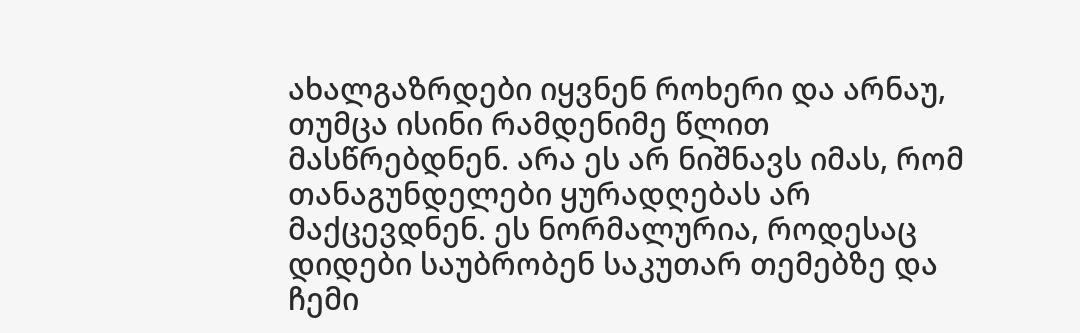ახალგაზრდები იყვნენ როხერი და არნაუ, თუმცა ისინი რამდენიმე წლით მასწრებდნენ. არა ეს არ ნიშნავს იმას, რომ თანაგუნდელები ყურადღებას არ მაქცევდნენ. ეს ნორმალურია, როდესაც დიდები საუბრობენ საკუთარ თემებზე და ჩემი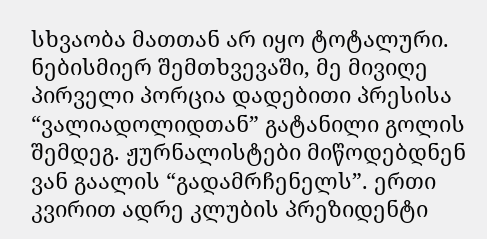სხვაობა მათთან არ იყო ტოტალური.
ნებისმიერ შემთხვევაში, მე მივიღე პირველი პორცია დადებითი პრესისა “ვალიადოლიდთან” გატანილი გოლის შემდეგ. ჟურნალისტები მიწოდებდნენ ვან გაალის “გადამრჩენელს”. ერთი კვირით ადრე კლუბის პრეზიდენტი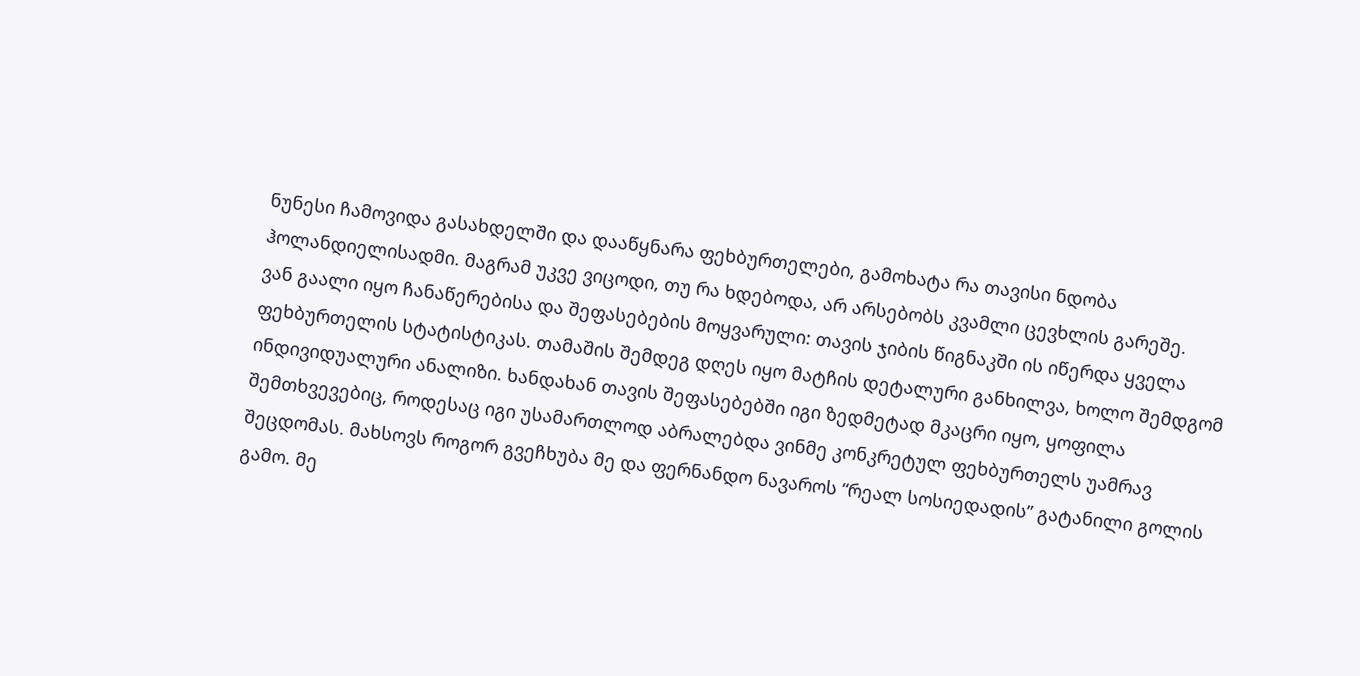ნუნესი ჩამოვიდა გასახდელში და დააწყნარა ფეხბურთელები, გამოხატა რა თავისი ნდობა ჰოლანდიელისადმი. მაგრამ უკვე ვიცოდი, თუ რა ხდებოდა, არ არსებობს კვამლი ცევხლის გარეშე.
ვან გაალი იყო ჩანაწერებისა და შეფასებების მოყვარული: თავის ჯიბის წიგნაკში ის იწერდა ყველა ფეხბურთელის სტატისტიკას. თამაშის შემდეგ დღეს იყო მატჩის დეტალური განხილვა, ხოლო შემდგომ ინდივიდუალური ანალიზი. ხანდახან თავის შეფასებებში იგი ზედმეტად მკაცრი იყო, ყოფილა შემთხვევებიც, როდესაც იგი უსამართლოდ აბრალებდა ვინმე კონკრეტულ ფეხბურთელს უამრავ შეცდომას. მახსოვს როგორ გვეჩხუბა მე და ფერნანდო ნავაროს “რეალ სოსიედადის” გატანილი გოლის გამო. მე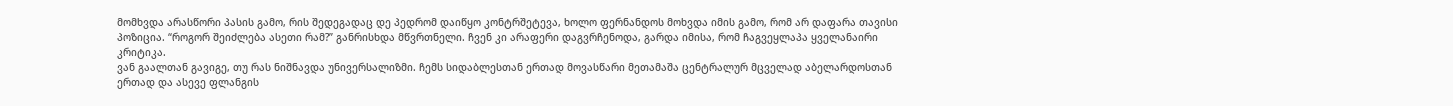მომხვდა არასწორი პასის გამო, რის შედეგადაც დე პედრომ დაიწყო კონტრშეტევა, ხოლო ფერნანდოს მოხვდა იმის გამო, რომ არ დაფარა თავისი პოზიცია. “როგორ შეიძლება ასეთი რამ?” განრისხდა მწვრთნელი. ჩვენ კი არაფერი დაგვრჩენოდა, გარდა იმისა, რომ ჩაგვეყლაპა ყველანაირი კრიტიკა.
ვან გაალთან გავიგე, თუ რას ნიშნავდა უნივერსალიზმი. ჩემს სიდაბლესთან ერთად მოვასწარი მეთამაშა ცენტრალურ მცველად აბელარდოსთან ერთად და ასევე ფლანგის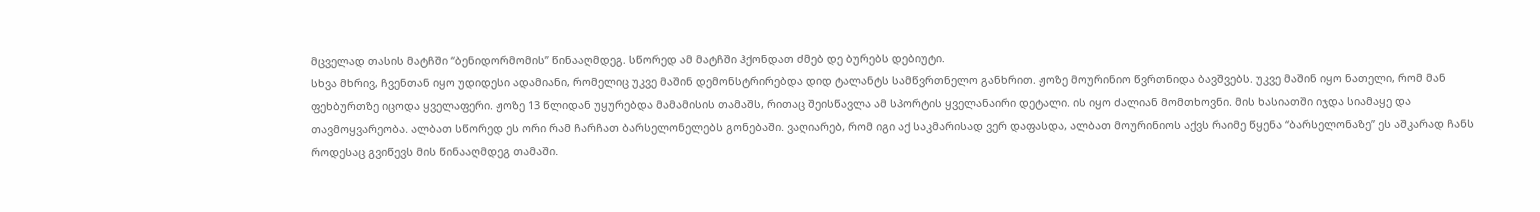მცველად თასის მატჩში “ბენიდორმომის” წინააღმდეგ. სწორედ ამ მატჩში ჰქონდათ ძმებ დე ბურებს დებიუტი.
სხვა მხრივ, ჩვენთან იყო უდიდესი ადამიანი, რომელიც უკვე მაშინ დემონსტრირებდა დიდ ტალანტს სამწვრთნელო განხრით. ჟოზე მოურინიო წვრთნიდა ბავშვებს. უკვე მაშინ იყო ნათელი, რომ მან ფეხბურთზე იცოდა ყველაფერი. ჟოზე 13 წლიდან უყურებდა მამამისის თამაშს, რითაც შეისწავლა ამ სპორტის ყველანაირი დეტალი. ის იყო ძალიან მომთხოვნი. მის ხასიათში იჯდა სიამაყე და თავმოყვარეობა. ალბათ სწორედ ეს ორი რამ ჩარჩათ ბარსელონელებს გონებაში. ვაღიარებ, რომ იგი აქ საკმარისად ვერ დაფასდა, ალბათ მოურინიოს აქვს რაიმე წყენა “ბარსელონაზე” ეს აშკარად ჩანს როდესაც გვიწევს მის წინააღმდეგ თამაში.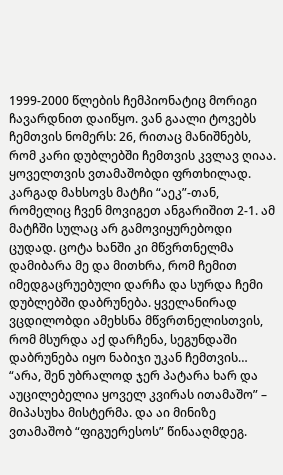1999-2000 წლების ჩემპიონატიც მორიგი ჩავარდნით დაიწყო. ვან გაალი ტოვებს ჩემთვის ნომერს: 26, რითაც მანიშნებს, რომ კარი დუბლებში ჩემთვის კვლავ ღიაა. ყოველთვის ვთამაშობდი ფრთხილად. კარგად მახსოვს მატჩი “აეკ”-თან, რომელიც ჩვენ მოვიგეთ ანგარიშით 2-1. ამ მატჩში სულაც არ გამოვიყურებოდი ცუდად. ცოტა ხანში კი მწვრთნელმა დამიბარა მე და მითხრა, რომ ჩემით იმედგაცრუებული დარჩა და სურდა ჩემი დუბლებში დაბრუნება. ყველანირად ვცდილობდი ამეხსნა მწვრთნელისთვის, რომ მსურდა აქ დარჩენა, სეგუნდაში დაბრუნება იყო ნაბიჯი უკან ჩემთვის… “არა, შენ უბრალოდ ჯერ პატარა ხარ და აუცილებელია ყოველ კვირას ითამაშო” – მიპასუხა მისტერმა. და აი მინიზე ვთამაშობ “ფიგუერესოს” წინააღმდეგ.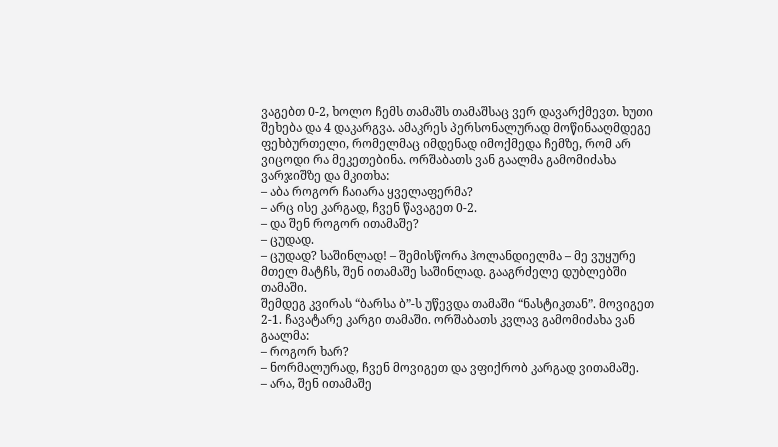ვაგებთ 0-2, ხოლო ჩემს თამაშს თამაშსაც ვერ დავარქმევთ. ხუთი შეხება და 4 დაკარგვა. ამაკრეს პერსონალურად მოწინააღმდეგე ფეხბურთელი, რომელმაც იმდენად იმოქმედა ჩემზე, რომ არ ვიცოდი რა მეკეთებინა. ორშაბათს ვან გაალმა გამომიძახა ვარჯიშზე და მკითხა:
– აბა როგორ ჩაიარა ყველაფერმა?
– არც ისე კარგად, ჩვენ წავაგეთ 0-2.
– და შენ როგორ ითამაშე?
– ცუდად.
– ცუდად? საშინლად! – შემისწორა ჰოლანდიელმა – მე ვუყურე მთელ მატჩს, შენ ითამაშე საშინლად. გააგრძელე დუბლებში თამაში.
შემდეგ კვირას “ბარსა ბ”-ს უწევდა თამაში “ნასტიკთან”. მოვიგეთ 2-1. ჩავატარე კარგი თამაში. ორშაბათს კვლავ გამომიძახა ვან გაალმა:
– როგორ ხარ?
– ნორმალურად, ჩვენ მოვიგეთ და ვფიქრობ კარგად ვითამაშე.
– არა, შენ ითამაშე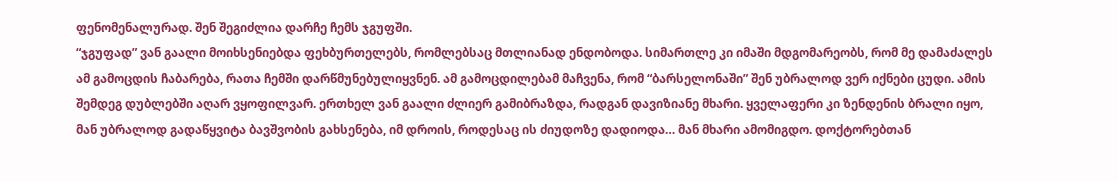ფენომენალურად. შენ შეგიძლია დარჩე ჩემს ჯგუფში.
“ჯგუფად” ვან გაალი მოიხსენიებდა ფეხბურთელებს, რომლებსაც მთლიანად ენდობოდა. სიმართლე კი იმაში მდგომარეობს, რომ მე დამაძალეს ამ გამოცდის ჩაბარება, რათა ჩემში დარწმუნებულიყვნენ. ამ გამოცდილებამ მაჩვენა, რომ “ბარსელონაში” შენ უბრალოდ ვერ იქნები ცუდი. ამის შემდეგ დუბლებში აღარ ვყოფილვარ. ერთხელ ვან გაალი ძლიერ გამიბრაზდა, რადგან დავიზიანე მხარი. ყველაფერი კი ზენდენის ბრალი იყო, მან უბრალოდ გადაწყვიტა ბავშვობის გახსენება, იმ დროის, როდესაც ის ძიუდოზე დადიოდა… მან მხარი ამომიგდო. დოქტორებთან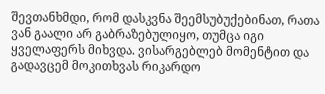შევთანხმდი, რომ დასკვნა შეემსუბუქებინათ, რათა ვან გაალი არ გაბრაზებულიყო, თუმცა იგი ყველაფერს მიხვდა. ვისარგებლებ მომენტით და გადავცემ მოკითხვას რიკარდო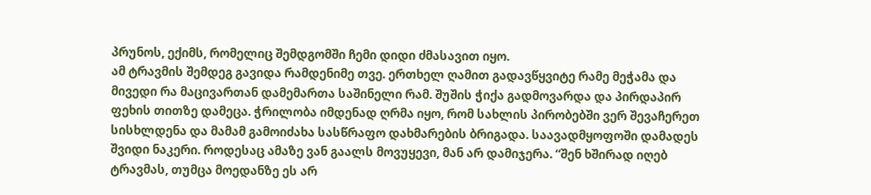პრუნოს, ექიმს, რომელიც შემდგომში ჩემი დიდი ძმასავით იყო.
ამ ტრავმის შემდეგ გავიდა რამდენიმე თვე. ერთხელ ღამით გადავწყვიტე რამე მეჭამა და მივედი რა მაცივართან დამემართა საშინელი რამ. შუშის ჭიქა გადმოვარდა და პირდაპირ ფეხის თითზე დამეცა. ჭრილობა იმდენად ღრმა იყო, რომ სახლის პირობებში ვერ შევაჩერეთ სისხლდენა და მამამ გამოიძახა სასწრაფო დახმარების ბრიგადა. საავადმყოფოში დამადეს შვიდი ნაკერი. როდესაც ამაზე ვან გაალს მოვუყევი, მან არ დამიჯერა. “შენ ხშირად იღებ ტრავმას, თუმცა მოედანზე ეს არ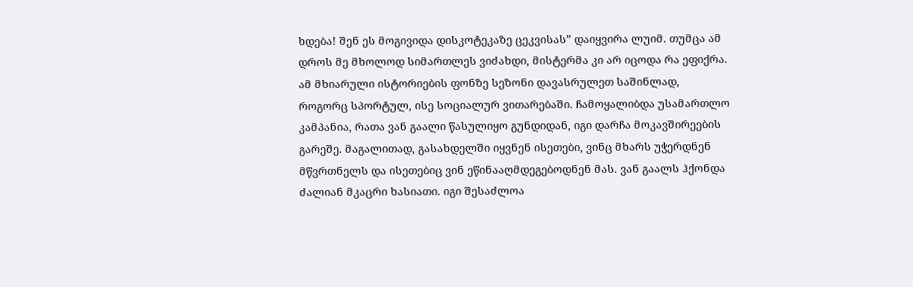ხდება! შენ ეს მოგივიდა დისკოტეკაზე ცეკვისას” დაიყვირა ლუიმ. თუმცა ამ დროს მე მხოლოდ სიმართლეს ვიძახდი, მისტერმა კი არ იცოდა რა ეფიქრა.
ამ მხიარული ისტორიების ფონზე სეზონი დავასრულეთ საშინლად, როგორც სპორტულ, ისე სოციალურ ვითარებაში. ჩამოყალიბდა უსამართლო კამპანია, რათა ვან გაალი წასულიყო გუნდიდან, იგი დარჩა მოკავშირეების გარეშე. მაგალითად, გასახდელში იყვნენ ისეთები, ვინც მხარს უჭერდნენ მწვრთნელს და ისეთებიც ვინ ეწინააღმდეგებოდნენ მას. ვან გაალს ჰქონდა ძალიან მკაცრი ხასიათი. იგი შესაძლოა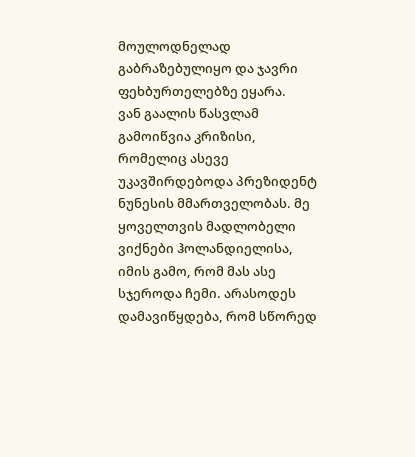მოულოდნელად გაბრაზებულიყო და ჯავრი ფეხბურთელებზე ეყარა.
ვან გაალის წასვლამ გამოიწვია კრიზისი, რომელიც ასევე უკავშირდებოდა პრეზიდენტ ნუნესის მმართველობას. მე ყოველთვის მადლობელი ვიქნები ჰოლანდიელისა, იმის გამო, რომ მას ასე სჯეროდა ჩემი. არასოდეს დამავიწყდება, რომ სწორედ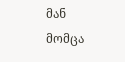მან მომცა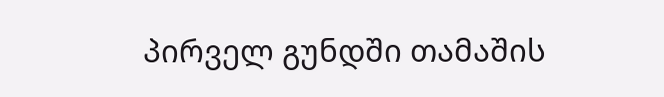პირველ გუნდში თამაშის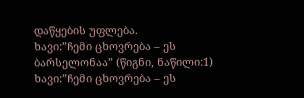დაწყების უფლება.
ხავი:”ჩემი ცხოვრება – ეს ბარსელონაა” (წიგნი, ნაწილი:1)
ხავი:”ჩემი ცხოვრება – ეს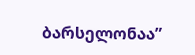ბარსელონაა”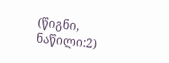(წიგნი, ნაწილი:2)